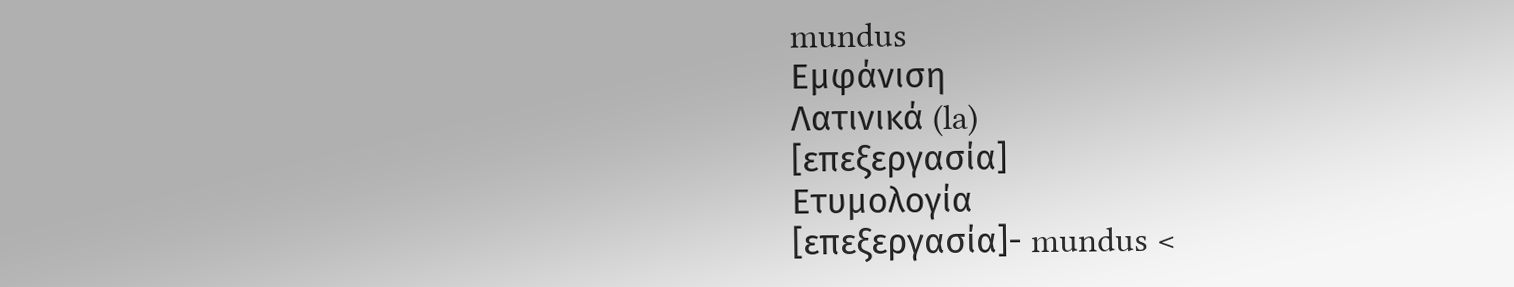mundus
Εμφάνιση
Λατινικά (la)
[επεξεργασία]
Ετυμολογία
[επεξεργασία]- mundus <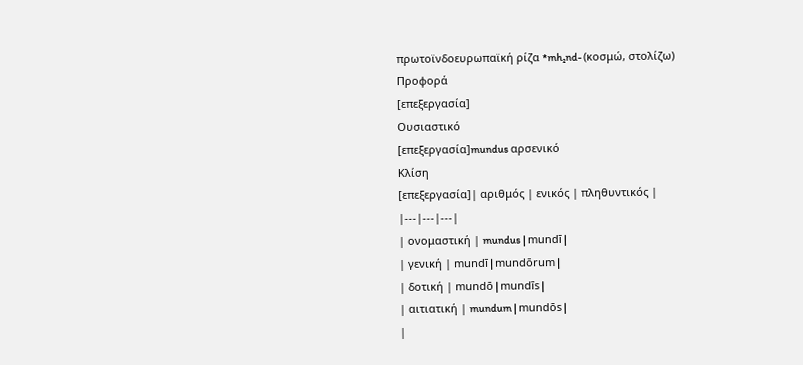πρωτοϊνδοευρωπαϊκή ρίζα *mh₂nd- (κοσμώ, στολίζω)
Προφορά
[επεξεργασία]
Ουσιαστικό
[επεξεργασία]mundus αρσενικό
Κλίση
[επεξεργασία]| αριθμός | ενικός | πληθυντικός |
|---|---|---|
| ονομαστική | mundus | mundī |
| γενική | mundī | mundōrum |
| δοτική | mundō | mundīs |
| αιτιατική | mundum | mundōs |
|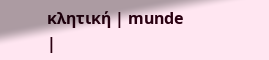κλητική | munde |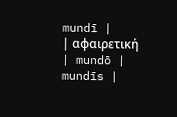mundī |
| αφαιρετική | mundō | mundīs |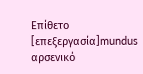Επίθετο
[επεξεργασία]mundus αρσενικό